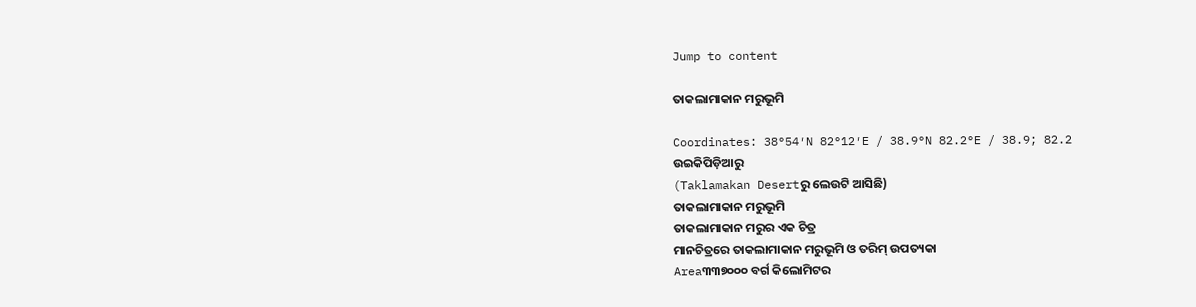Jump to content

ତାକଲାମାକାନ ମରୁଭୂମି

Coordinates: 38°54′N 82°12′E / 38.9°N 82.2°E / 38.9; 82.2
ଉଇକିପିଡ଼ିଆ‌ରୁ
(Taklamakan Desertରୁ ଲେଉଟି ଆସିଛି)
ତାକଲାମାକାନ ମରୁଭୂମି
ତାକଲାମାକାନ ମରୁର ଏକ ଚିତ୍ର
ମାନଚିତ୍ରରେ ତାକଲାମାକାନ ମରୁଭୂମି ଓ ତରିମ୍ ଉପତ୍ୟକା
Area୩୩୭୦୦୦ ବର୍ଗ କିଲୋମିଟର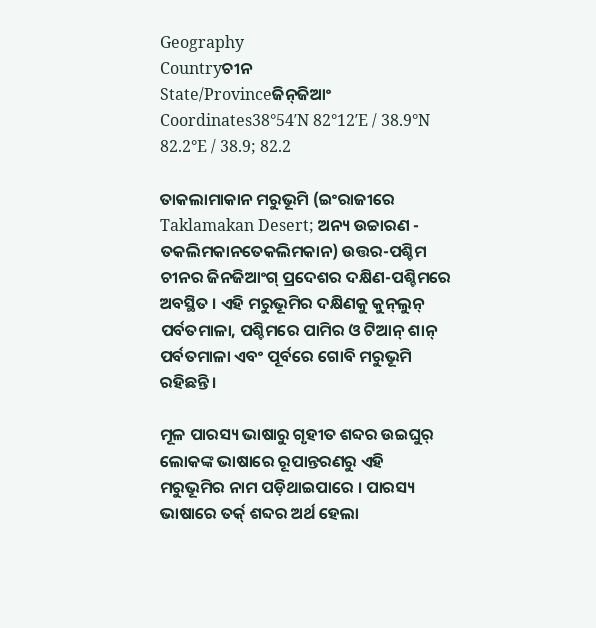Geography
Countryଚୀନ
State/Provinceଜିନ୍‍ଜିଆଂ
Coordinates38°54′N 82°12′E / 38.9°N 82.2°E / 38.9; 82.2

ତାକଲାମାକାନ ମରୁଭୂମି (ଇଂରାଜୀରେ Taklamakan Desert; ଅନ୍ୟ ଉଚ୍ଚାରଣ - ତକଲିମକାନତେକଲିମକାନ) ଉତ୍ତର-ପଶ୍ଚିମ ଚୀନର ଜିନଜିଆଂଗ୍ ପ୍ରଦେଶର ଦକ୍ଷିଣ-ପଶ୍ଚିମରେ ଅବସ୍ଥିତ । ଏହି ମରୁଭୂମିର ଦକ୍ଷିଣକୁ କୁନ୍‍ଲୁନ୍ ପର୍ବତମାଳା, ପଶ୍ଚିମରେ ପାମିର ଓ ଟିଆନ୍ ଶାନ୍ ପର୍ବତମାଳା ଏବଂ ପୂର୍ବରେ ଗୋବି ମରୁଭୂମି ରହିଛନ୍ତି ।

ମୂଳ ପାରସ୍ୟ ଭାଷାରୁ ଗୃହୀତ ଶବ୍ଦର ଉଇଘୁର୍ ଲୋକଙ୍କ ଭାଷାରେ ରୂପାନ୍ତରଣରୁ ଏହି ମରୁଭୂମିର ନାମ ପଡ଼ିଥାଇପାରେ । ପାରସ୍ୟ ଭାଷାରେ ତର୍କ୍ ଶବ୍ଦର ଅର୍ଥ ହେଲା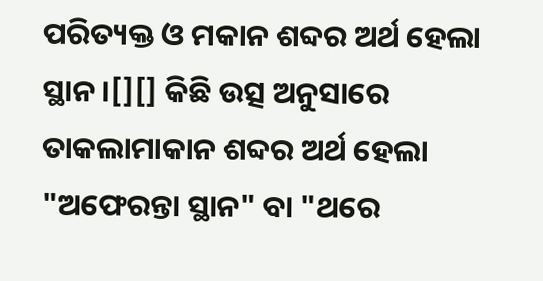ପରିତ୍ୟକ୍ତ ଓ ମକାନ ଶବ୍ଦର ଅର୍ଥ ହେଲା ସ୍ଥାନ ।[][] କିଛି ଉତ୍ସ ଅନୁସାରେ ତାକଲାମାକାନ ଶବ୍ଦର ଅର୍ଥ ହେଲା "ଅଫେରନ୍ତା ସ୍ଥାନ" ବା "ଥରେ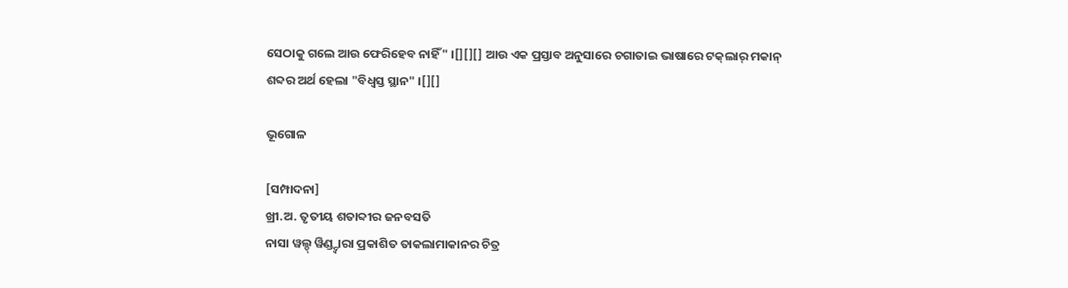ସେଠାକୁ ଗଲେ ଆଉ ଫେରିହେବ ନାହିଁ" ।[][][] ଆଉ ଏକ ପ୍ରସ୍ତାବ ଅନୁସାରେ ଚଗାତାଇ ଭାଷାରେ ଟକ୍‍ଲାର୍ ମକାନ୍ ଶବ୍ଦର ଅର୍ଥ ହେଲା "ବିଧ୍ୱସ୍ତ ସ୍ଥାନ" ।[][]

ଭୂଗୋଳ

[ସମ୍ପାଦନା]
ଖ୍ରୀ.ଅ. ତୃତୀୟ ଶତାବ୍ଦୀର ଜନବସତି
ନାସା ୱଲ୍ଡ୍ ୱିଣ୍ଡ୍ଦ୍ୱାରା ପ୍ରକାଶିତ ତାକଲାମାକାନର ଚିତ୍ର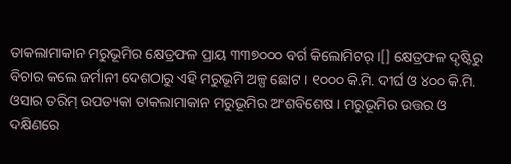ତାକଲାମାକାନ ମରୁଭୂମିର କ୍ଷେତ୍ରଫଳ ପ୍ରାୟ ୩୩୭୦୦୦ ବର୍ଗ କିଲୋମିଟର୍ ।[] କ୍ଷେତ୍ରଫଳ ଦୃଷ୍ଟିରୁ ବିଚାର କଲେ ଜର୍ମାନୀ ଦେଶଠାରୁ ଏହି ମରୁଭୂମି ଅଳ୍ପ ଛୋଟ । ୧୦୦୦ କି.ମି. ଦୀର୍ଘ ଓ ୪୦୦ କି.ମି. ଓସାର ତରିମ୍ ଉପତ୍ୟକା ତାକଲାମାକାନ ମରୁଭୂମିର ଅଂଶବିଶେଷ । ମରୁଭୂମିର ଉତ୍ତର ଓ ଦକ୍ଷିଣରେ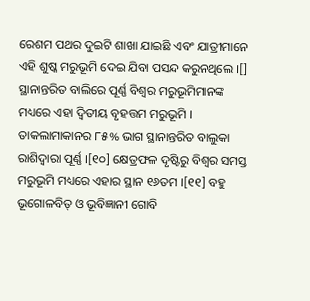ରେଶମ ପଥର ଦୁଇଟି ଶାଖା ଯାଇଛି ଏବଂ ଯାତ୍ରୀମାନେ ଏହି ଶୁଷ୍କ ମରୁଭୂମି ଦେଇ ଯିବା ପସନ୍ଦ କରୁନଥିଲେ ।[] ସ୍ଥାନାନ୍ତରିତ ବାଲିରେ ପୂର୍ଣ୍ଣ ବିଶ୍ୱର ମରୁଭୂମିମାନଙ୍କ ମଧ୍ୟରେ ଏହା ଦ୍ୱିତୀୟ ବୃହତ୍ତମ ମରୁଭୂମି । ତାକଲାମାକାନର ୮୫% ଭାଗ ସ୍ଥାନାନ୍ତରିତ ବାଲୁକା ରାଶିଦ୍ୱାରା ପୂର୍ଣ୍ଣ ।[୧୦] କ୍ଷେତ୍ରଫଳ ଦୃଷ୍ଟିରୁ ବିଶ୍ୱର ସମସ୍ତ ମରୁଭୂମି ମଧ୍ୟରେ ଏହାର ସ୍ଥାନ ୧୬ତମ ।[୧୧] ବହୁ ଭୂଗୋଳବିତ୍ ଓ ଭୂବିଜ୍ଞାନୀ ଗୋବି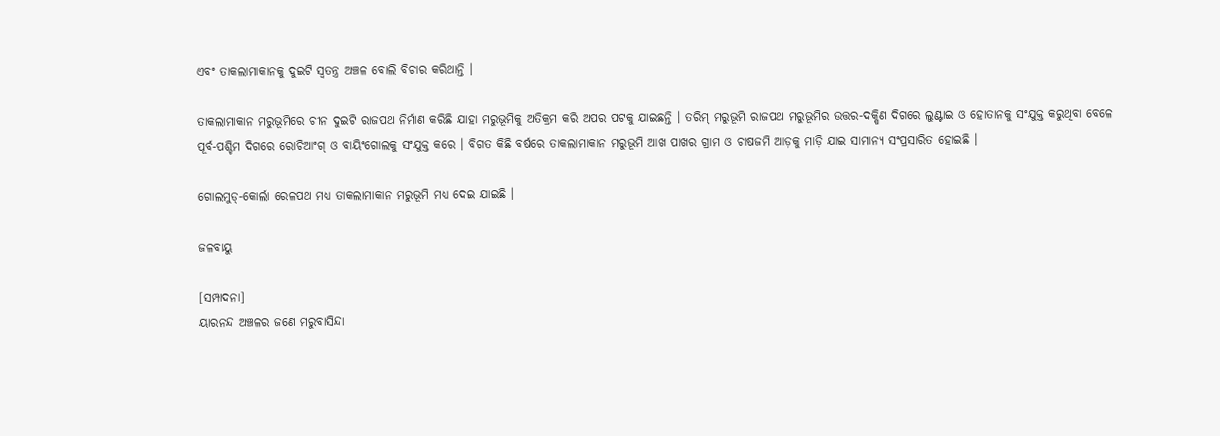ଏବଂ ତାକଲାମାକାନକୁ ଦୁଇଟି ସ୍ୱତନ୍ତ୍ର ଅଞ୍ଚଳ ବୋଲି ବିଚାର କରିଥାନ୍ତି ।

ତାକଲାମାକାନ ମରୁଭୂମିରେ ଚୀନ ଦୁଇଟି ରାଜପଥ ନିର୍ମାଣ କରିଛି ଯାହା ମରୁଭୂମିକୁ ଅତିକ୍ରମ କରି ଅପର ପଟକୁ ଯାଇଛନ୍ତି । ତରିମ୍ ମରୁଭୂମି ରାଜପଥ ମରୁଭୂମିର ଉତ୍ତର-ଦକ୍ଷିଣ ଦିଗରେ ଲୁଣ୍ଟାଇ ଓ ହୋତାନକୁ ସଂଯୁକ୍ତ କରୁଥିବା ବେଳେ ପୂର୍ବ-ପଶ୍ଚିମ ଦିଗରେ ରୋଚିଆଂଗ୍ ଓ ବାୟିଂଗୋଲକୁ ସଂଯୁକ୍ତ କରେ । ବିଗତ କିଛି ବର୍ଷରେ ତାକଲାମାକାନ ମରୁଭୂମି ଆଖ ପାଖର ଗ୍ରାମ ଓ ଚାଷଜମି ଆଡ଼କୁ ମାଡ଼ି ଯାଇ ସାମାନ୍ୟ ସଂପ୍ରସାରିତ ହୋଇଛି ।

ଗୋଲମୁଡ୍-କୋର୍ଲା ରେଳପଥ ମଧ୍ୟ ତାକଲାମାକାନ ମରୁଭୂମି ମଧ୍ୟ ଦେଇ ଯାଇଛି ।

ଜଳବାୟୁ

[ସମ୍ପାଦନା]
ୟାରନନ୍ଦ ଅଞ୍ଚଳର ଜଣେ ମରୁବାସିନ୍ଦା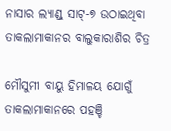ନାସାର ଲ୍ୟାଣ୍ଡ୍ ସାଟ୍-୭ ଉଠାଇଥିବା ତାକଲାମାକାନର ବାଲୁକାରାଶିର ଚିତ୍ର

ମୌସୁମୀ ବାୟୁ ହିମାଳୟ ଯୋଗୁଁ ତାକଲାମାକାନରେ ପହଞ୍ଚି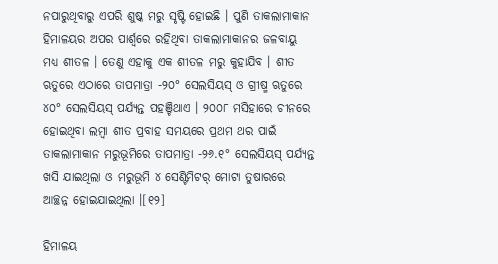ନପାରୁଥିବାରୁ ଏପରି ଶୁଷ୍କ ମରୁ ସୃଷ୍ଟି ହୋଇଛି । ପୁଣି ତାକଲାମାକାନ ହିମାଳୟର ଅପର ପାର୍ଶ୍ୱରେ ରହିଥିବା ତାକଲାମାକାନର ଜଳବାୟୁ ମଧ୍ୟ ଶୀତଳ । ତେଣୁ ଏହାକୁ ଏକ ଶୀତଳ ମରୁ କୁହାଯିବ । ଶୀତ ଋତୁରେ ଏଠାରେ ତାପମାତ୍ରା -୨୦° ସେଲସିୟସ୍ ଓ ଗ୍ରୀଷ୍ମ ଋତୁରେ ୪୦° ସେଲସିୟସ୍ ପର୍ଯ୍ୟନ୍ତ ପହଞ୍ଚିଥାଏ । ୨୦୦୮ ମସିହାରେ ଚୀନରେ ହୋଇଥିବା ଲମ୍ବା ଶୀତ ପ୍ରବାହ ସମୟରେ ପ୍ରଥମ ଥର ପାଇଁ ତାକଲାମାକାନ ମରୁଭୂମିରେ ତାପମାତ୍ରା -୨୬.୧° ସେଲସିୟସ୍ ପର୍ଯ୍ୟନ୍ତ ଖସି ଯାଇଥିଲା ଓ ମରୁଭୂମି ୪ ସେଣ୍ଟିମିଟର୍ ମୋଟା ତୁଷାରରେ ଆଚ୍ଛନ୍ନ ହୋଇଯାଇଥିଲା ।[୧୨]

ହିମାଳୟ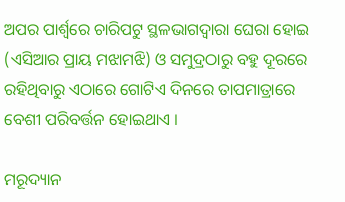ଅପର ପାର୍ଶ୍ୱରେ ଚାରିପଟୁ ସ୍ଥଳଭାଗଦ୍ୱାରା ଘେରା ହୋଇ (ଏସିଆର ପ୍ରାୟ ମଝାମଝି) ଓ ସମୁଦ୍ରଠାରୁ ବହୁ ଦୂରରେ ରହିଥିବାରୁ ଏଠାରେ ଗୋଟିଏ ଦିନରେ ତାପମାତ୍ରାରେ ବେଶୀ ପରିବର୍ତ୍ତନ ହୋଇଥାଏ ।

ମରୂଦ୍ୟାନ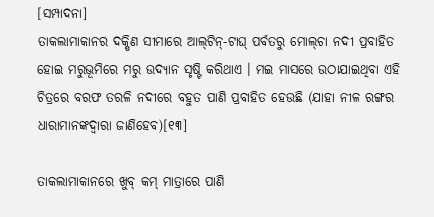[ସମ୍ପାଦନା]
ତାକଲାମାକାନର ଦକ୍ଷିଣ ସୀମାରେ ଆଲ୍‍ଟିନ୍‍-ଟାଘ୍ ପର୍ବତରୁ ମୋଲ୍‍ଚା ନଦୀ ପ୍ରବାହିତ ହୋଇ ମରୁଭୂମିରେ ମରୁ ଉଦ୍ୟାନ ସୃଷ୍ଟି କରିଥାଏ । ମଇ ମାସରେ ଉଠାଯାଇଥିବା ଏହି ଚିତ୍ରରେ ବରଫ ତରଳି ନଦୀରେ ବହୁତ ପାଣି ପ୍ରବାହିତ ହେଉଛି (ଯାହା ନୀଳ ରଙ୍ଗର ଧାରାମାନଙ୍କଦ୍ୱାରା ଜାଣିହେବ)[୧୩]

ତାକଲାମାକାନରେ ଖୁବ୍ କମ୍ ମାତ୍ରାରେ ପାଣି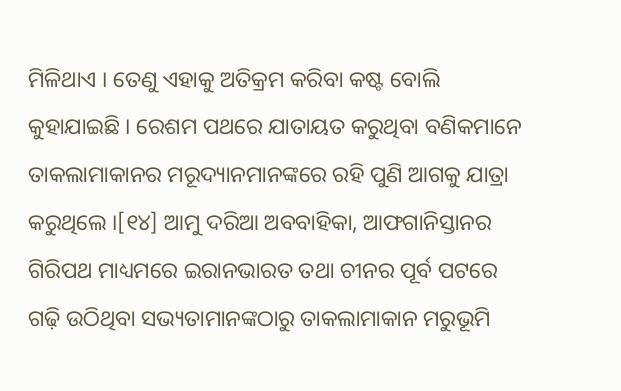ମିଳିଥାଏ । ତେଣୁ ଏହାକୁ ଅତିକ୍ରମ କରିବା କଷ୍ଟ ବୋଲି କୁହାଯାଇଛି । ରେଶମ ପଥରେ ଯାତାୟତ କରୁଥିବା ବଣିକମାନେ ତାକଲାମାକାନର ମରୂଦ୍ୟାନମାନଙ୍କରେ ରହି ପୁଣି ଆଗକୁ ଯାତ୍ରା କରୁଥିଲେ ।[୧୪] ଆମୁ ଦରିଆ ଅବବାହିକା, ଆଫଗାନିସ୍ତାନର ଗିରିପଥ ମାଧ୍ୟମରେ ଇରାନଭାରତ ତଥା ଚୀନର ପୂର୍ବ ପଟରେ ଗଢ଼ି ଉଠିଥିବା ସଭ୍ୟତାମାନଙ୍କଠାରୁ ତାକଲାମାକାନ ମରୁଭୂମି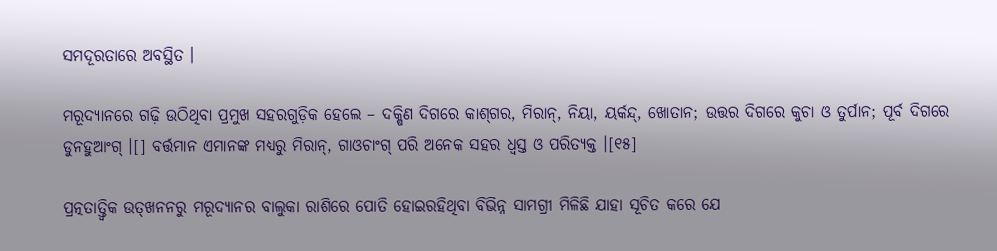ସମଦୂରତାରେ ଅବସ୍ଥିତ ।

ମରୂଦ୍ୟାନରେ ଗଢ଼ି ଉଠିଥିବା ପ୍ରମୁଖ ସହରଗୁଡ଼ିକ ହେଲେ – ଦକ୍ଷିଣ ଦିଗରେ କାଶ୍‍ଗର, ମିରାନ୍, ନିୟା, ୟର୍କନ୍ଦ୍, ଖୋତାନ; ଉତ୍ତର ଦିଗରେ କୁଚା ଓ ତୁର୍ପାନ; ପୂର୍ବ ଦିଗରେ ଡୁନହୁଆଂଗ୍ ।[] ବର୍ତ୍ତମାନ ଏମାନଙ୍କ ମଧ୍ୟରୁ ମିରାନ୍, ଗାଓଚାଂଗ୍ ପରି ଅନେକ ସହର ଧ୍ୱସ୍ତ ଓ ପରିତ୍ୟକ୍ତ ।[୧୫]

ପ୍ରତ୍ନତାତ୍ତ୍ୱିକ ଉତ୍‍ଖନନରୁ ମରୂଦ୍ୟାନର ବାଲୁକା ରାଶିରେ ପୋତି ହୋଇରହିଥିବା ବିଭିନ୍ନ ସାମଗ୍ରୀ ମିଳିଛି ଯାହା ସୂଚିତ କରେ ଯେ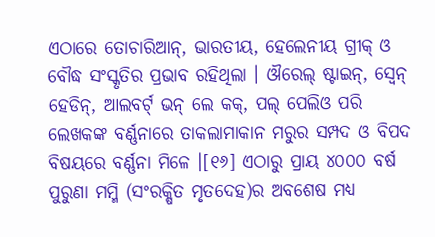ଏଠାରେ ତୋଚାରିଆନ୍, ଭାରତୀୟ, ହେଲେନୀୟ ଗ୍ରୀକ୍ ଓ ବୌଦ୍ଧ ସଂସ୍କୃତିର ପ୍ରଭାବ ରହିଥିଲା । ଔରେଲ୍ ଷ୍ଟାଇନ୍, ସ୍ୱେନ୍ ହେଡିନ୍, ଆଲବର୍ଟ୍ ଭନ୍ ଲେ କକ୍, ପଲ୍ ପେଲିଓ ପରି ଲେଖକଙ୍କ ବର୍ଣ୍ଣନାରେ ତାକଲାମାକାନ ମରୁର ସମ୍ପଦ ଓ ବିପଦ ବିଷୟରେ ବର୍ଣ୍ଣନା ମିଳେ ।[୧୬] ଏଠାରୁ ପ୍ରାୟ ୪୦୦୦ ବର୍ଷ ପୁରୁଣା ମମ୍ମି (ସଂରକ୍ଷିତ ମୃତଦେହ)ର ଅବଶେଷ ମଧ୍ୟ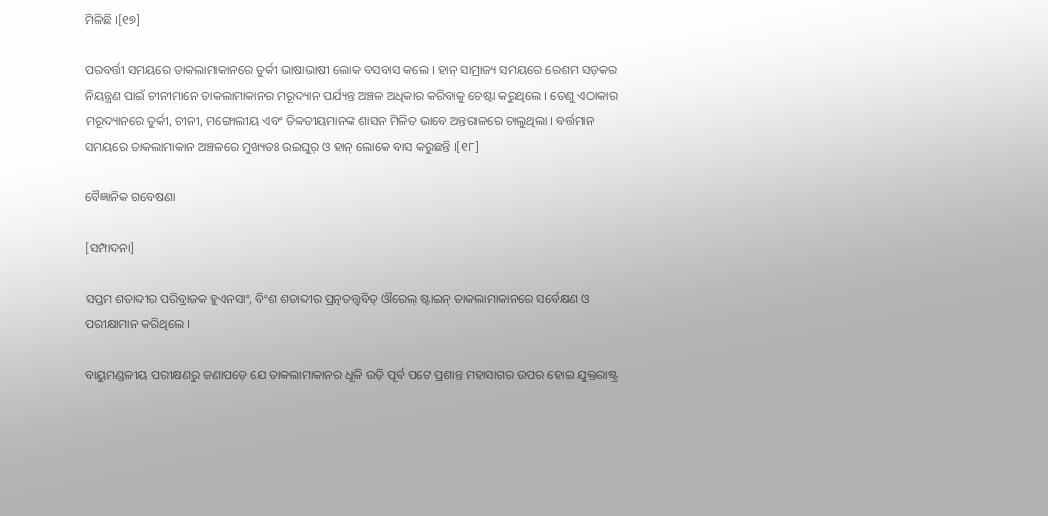ମିଳିଛି ।[୧୭]

ପରବର୍ତ୍ତୀ ସମୟରେ ତାକଲାମାକାନରେ ତୁର୍କୀ ଭାଷାଭାଷୀ ଲୋକ ବସବାସ କଲେ । ହାନ୍ ସାମ୍ରାଜ୍ୟ ସମୟରେ ରେଶମ ସଡ଼କର ନିୟନ୍ତ୍ରଣ ପାଇଁ ଚୀନୀମାନେ ତାକଲାମାକାନର ମରୂଦ୍ୟାନ ପର୍ଯ୍ୟନ୍ତ ଅଞ୍ଚଳ ଅଧିକାର କରିବାକୁ ଚେଷ୍ଟା କରୁଥିଲେ । ତେଣୁ ଏଠାକାର ମରୂଦ୍ୟାନରେ ତୁର୍କୀ, ଚୀନୀ, ମଙ୍ଗୋଲୀୟ ଏବଂ ତିବ୍ବତୀୟମାନଙ୍କ ଶାସନ ମିଳିତ ଭାବେ ଅନ୍ତରାଳରେ ଚାଲୁଥିଲା । ବର୍ତ୍ତମାନ ସମୟରେ ତାକଲାମାକାନ ଅଞ୍ଚଳରେ ମୁଖ୍ୟତଃ ଉଇଘୁର୍ ଓ ହାନ୍ ଲୋକେ ବାସ କରୁଛନ୍ତି ।[୧୮]

ବୈଜ୍ଞାନିକ ଗବେଷଣା

[ସମ୍ପାଦନା]

ସପ୍ତମ ଶତାବ୍ଦୀର ପରିବ୍ରାଜକ ହୁଏନସାଂ, ବିଂଶ ଶତାବ୍ଦୀର ପ୍ରତ୍ନତତ୍ତ୍ୱବିତ୍ ଔରେଲ୍ ଷ୍ଟାଇନ୍ ତାକଲାମାକାନରେ ସର୍ବେକ୍ଷଣ ଓ ପରୀକ୍ଷାମାନ କରିଥିଲେ ।

ବାୟୁମଣ୍ଡଳୀୟ ପରୀକ୍ଷଣରୁ ଜଣାପଡ଼େ ଯେ ତାକଲାମାକାନର ଧୂଳି ଉଡ଼ି ପୂର୍ବ ପଟେ ପ୍ରଶାନ୍ତ ମହାସାଗର ଉପର ହୋଇ ଯୁକ୍ତରାଷ୍ଟ୍ର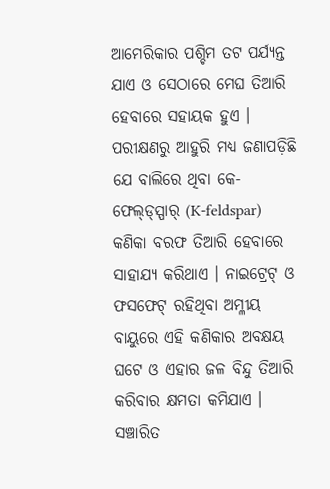ଆମେରିକାର ପଶ୍ଚିମ ତଟ ପର୍ଯ୍ୟନ୍ତ ଯାଏ ଓ ସେଠାରେ ମେଘ ତିଆରି ହେବାରେ ସହାୟକ ହୁଏ । ପରୀକ୍ଷଣରୁ ଆହୁରି ମଧ୍ୟ ଜଣାପଡ଼ିଛି ଯେ ବାଲିରେ ଥିବା କେ-ଫେଲ୍‍ଡ୍‍ସ୍ପାର୍ (K-feldspar) କଣିକା ବରଫ ତିଆରି ହେବାରେ ସାହାଯ୍ୟ କରିଥାଏ । ନାଇଟ୍ରେଟ୍ ଓ ଫସଫେଟ୍‍ ରହିଥିବା ଅମ୍ଳୀୟ ବାୟୁରେ ଏହି କଣିକାର ଅବକ୍ଷୟ ଘଟେ ଓ ଏହାର ଜଳ ବିନ୍ଦୁ ତିଆରି କରିବାର କ୍ଷମତା କମିଯାଏ । ସଞ୍ଚାରିତ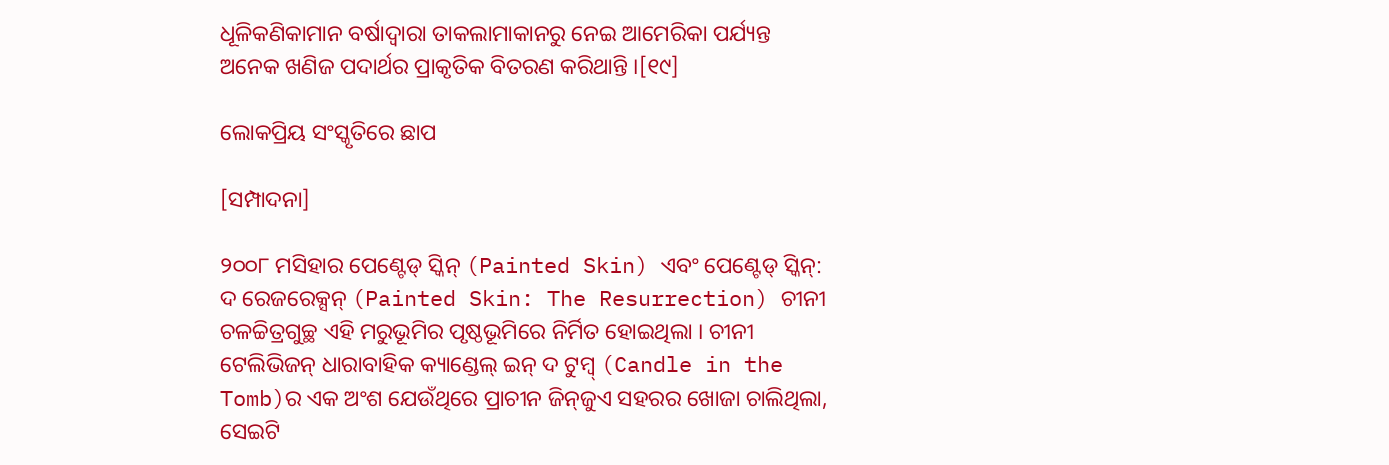ଧୂଳିକଣିକାମାନ ବର୍ଷାଦ୍ୱାରା ତାକଲାମାକାନରୁ ନେଇ ଆମେରିକା ପର୍ଯ୍ୟନ୍ତ ଅନେକ ଖଣିଜ ପଦାର୍ଥର ପ୍ରାକୃତିକ ବିତରଣ କରିଥାନ୍ତି ।[୧୯]

ଲୋକପ୍ରିୟ ସଂସ୍କୃତିରେ ଛାପ

[ସମ୍ପାଦନା]

୨୦୦୮ ମସିହାର ପେଣ୍ଟେଡ୍ ସ୍କିନ୍ (Painted Skin) ଏବଂ ପେଣ୍ଟେଡ୍ ସ୍କିନ୍: ଦ ରେଜରେକ୍ସନ୍ (Painted Skin: The Resurrection) ଚୀନୀ ଚଳଚ୍ଚିତ୍ରଗୁଚ୍ଛ ଏହି ମରୁଭୂମିର ପୃଷ୍ଠଭୂମିରେ ନିର୍ମିତ ହୋଇଥିଲା । ଚୀନୀ ଟେଲିଭିଜନ୍ ଧାରାବାହିକ କ୍ୟାଣ୍ଡେଲ୍ ଇନ୍ ଦ ଟୁମ୍ବ୍ (Candle in the Tomb)ର ଏକ ଅଂଶ ଯେଉଁଥିରେ ପ୍ରାଚୀନ ଜିନ୍‍ଜୁଏ ସହରର ଖୋଜା ଚାଲିଥିଲା, ସେଇଟି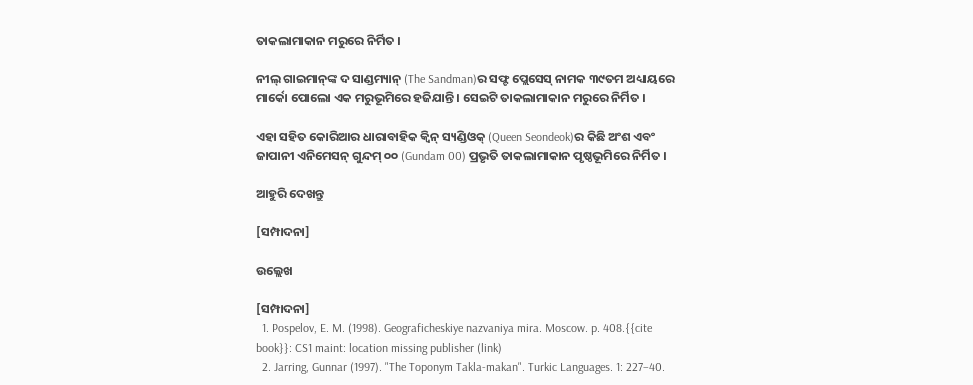ତାକଲାମାକାନ ମରୁରେ ନିର୍ମିତ ।

ନୀଲ୍ ଗାଇମାନ୍‍ଙ୍କ ଦ ସାଣ୍ଡମ୍ୟାନ୍ (The Sandman)ର ସଫ୍ଟ ପ୍ଲେସେସ୍ ନାମକ ୩୯ତମ ଅଧ୍ୟାୟରେ ମାର୍କୋ ପୋଲୋ ଏକ ମରୁଭୂମିରେ ହଜିଯାନ୍ତି । ସେଇଟି ତାକଲାମାକାନ ମରୁରେ ନିର୍ମିତ ।

ଏହା ସହିତ କୋରିଆର ଧାରାବାହିକ କ୍ୱିନ୍ ସ୍ୟଣ୍ଡିଓକ୍ (Queen Seondeok)ର କିଛି ଅଂଶ ଏବଂ ଜାପାନୀ ଏନିମେସନ୍ ଗୁନ୍ଦମ୍ ୦୦ (Gundam 00) ପ୍ରଭୃତି ତାକଲାମାକାନ ପୃଷ୍ଠଭୂମିରେ ନିର୍ମିତ ।

ଆହୁରି ଦେଖନ୍ତୁ

[ସମ୍ପାଦନା]

ଉଲ୍ଲେଖ

[ସମ୍ପାଦନା]
  1. Pospelov, E. M. (1998). Geograficheskiye nazvaniya mira. Moscow. p. 408.{{cite book}}: CS1 maint: location missing publisher (link)
  2. Jarring, Gunnar (1997). "The Toponym Takla-makan". Turkic Languages. 1: 227–40.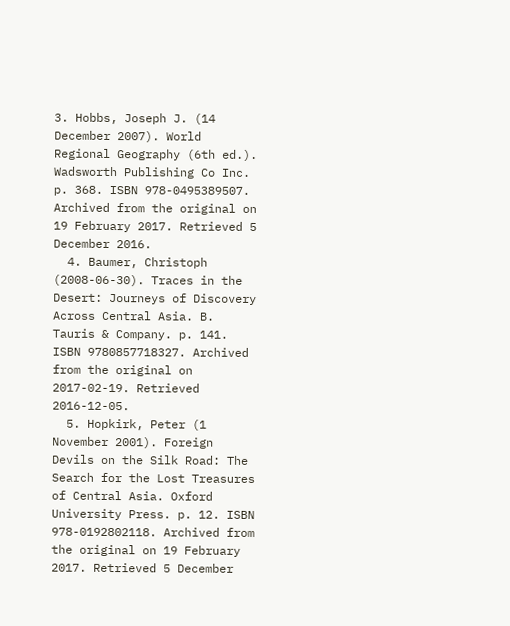3. Hobbs, Joseph J. (14 December 2007). World Regional Geography (6th ed.). Wadsworth Publishing Co Inc. p. 368. ISBN 978-0495389507. Archived from the original on 19 February 2017. Retrieved 5 December 2016.
  4. Baumer, Christoph (2008-06-30). Traces in the Desert: Journeys of Discovery Across Central Asia. B. Tauris & Company. p. 141. ISBN 9780857718327. Archived from the original on 2017-02-19. Retrieved 2016-12-05.
  5. Hopkirk, Peter (1 November 2001). Foreign Devils on the Silk Road: The Search for the Lost Treasures of Central Asia. Oxford University Press. p. 12. ISBN 978-0192802118. Archived from the original on 19 February 2017. Retrieved 5 December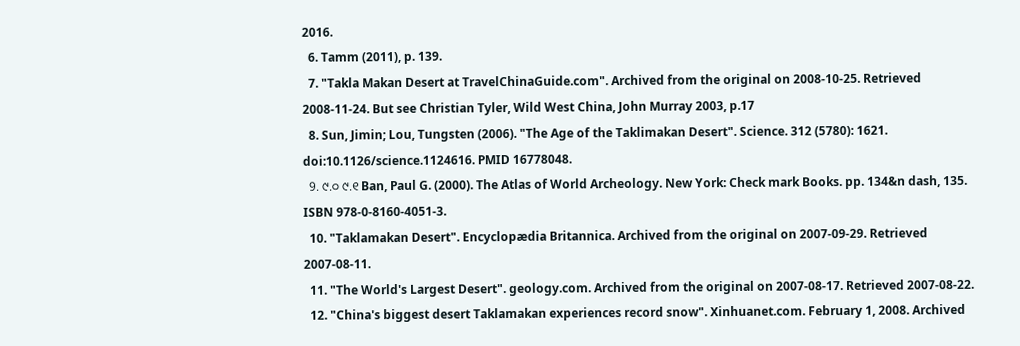2016.
  6. Tamm (2011), p. 139.
  7. "Takla Makan Desert at TravelChinaGuide.com". Archived from the original on 2008-10-25. Retrieved 2008-11-24. But see Christian Tyler, Wild West China, John Murray 2003, p.17
  8. Sun, Jimin; Lou, Tungsten (2006). "The Age of the Taklimakan Desert". Science. 312 (5780): 1621. doi:10.1126/science.1124616. PMID 16778048.
  9. ୯.୦ ୯.୧ Ban, Paul G. (2000). The Atlas of World Archeology. New York: Check mark Books. pp. 134&n dash, 135. ISBN 978-0-8160-4051-3.
  10. "Taklamakan Desert". Encyclopædia Britannica. Archived from the original on 2007-09-29. Retrieved 2007-08-11.
  11. "The World's Largest Desert". geology.com. Archived from the original on 2007-08-17. Retrieved 2007-08-22.
  12. "China's biggest desert Taklamakan experiences record snow". Xinhuanet.com. February 1, 2008. Archived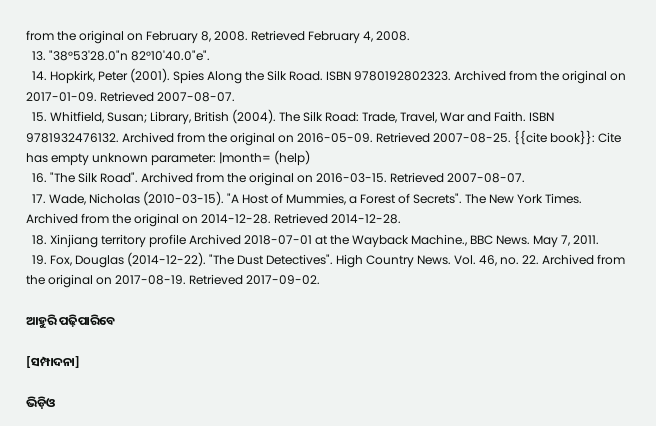from the original on February 8, 2008. Retrieved February 4, 2008.
  13. "38°53'28.0"n 82°10'40.0"e".
  14. Hopkirk, Peter (2001). Spies Along the Silk Road. ISBN 9780192802323. Archived from the original on 2017-01-09. Retrieved 2007-08-07.
  15. Whitfield, Susan; Library, British (2004). The Silk Road: Trade, Travel, War and Faith. ISBN 9781932476132. Archived from the original on 2016-05-09. Retrieved 2007-08-25. {{cite book}}: Cite has empty unknown parameter: |month= (help)
  16. "The Silk Road". Archived from the original on 2016-03-15. Retrieved 2007-08-07.
  17. Wade, Nicholas (2010-03-15). "A Host of Mummies, a Forest of Secrets". The New York Times. Archived from the original on 2014-12-28. Retrieved 2014-12-28.
  18. Xinjiang territory profile Archived 2018-07-01 at the Wayback Machine., BBC News. May 7, 2011.
  19. Fox, Douglas (2014-12-22). "The Dust Detectives". High Country News. Vol. 46, no. 22. Archived from the original on 2017-08-19. Retrieved 2017-09-02.

ଆହୁରି ପଢ଼ିପାରିବେ

[ସମ୍ପାଦନା]

ଭିଡ଼ିଓ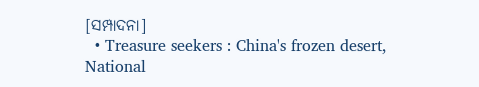[ସମ୍ପାଦନା]
  • Treasure seekers : China's frozen desert, National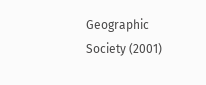Geographic Society (2001)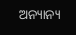ଅନ୍ୟାନ୍ୟ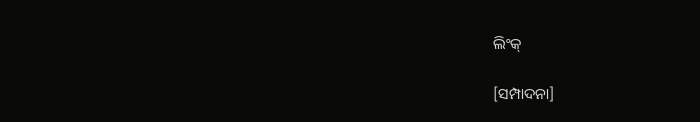ଲିଂକ୍

[ସମ୍ପାଦନା]